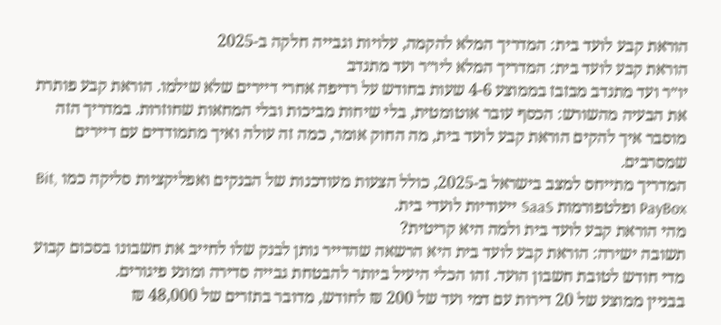הוראת קבע לועד בית: המדריך המלא להקמה, עלויות וגבייה חלקה ב-2025
הוראת קבע לועד בית: המדריך המלא ליו״ר ועד מתנדב
יו״ר ועד מתנדב מבזבז בממוצע 4-6 שעות בחודש על רדיפה אחרי דיירים שלא שילמו. הוראת קבע פותרת את הבעיה מהשורש: הכסף עובר אוטומטית, בלי שיחות מביכות ובלי המחאות שחוזרות. במדריך הזה מוסבר איך להקים הוראת קבע לועד בית, מה החוק אומר, כמה זה עולה ואיך מתמודדים עם דיירים שמסרבים.
המדריך מתייחס למצב בישראל ב-2025, כולל הצעות מעודכנות של הבנקים ואפליקציות סליקה כמו Bit, PayBox ופלטפורמות SaaS ייעודיות לועדי בית.
מהי הוראת קבע לועד בית ולמה היא קריטית?
תשובה ישירה: הוראת קבע לועד בית היא הרשאה שהדייר נותן לבנק שלו לחייב את חשבונו בסכום קבוע מדי חודש לטובת חשבון הועד. זהו הכלי היעיל ביותר להבטחת גבייה סדירה ומונע פיגורים.
בבניין ממוצע של 20 דירות עם דמי ועד של 200 ₪ לחודש, מדובר בתזרים של 48,000 ₪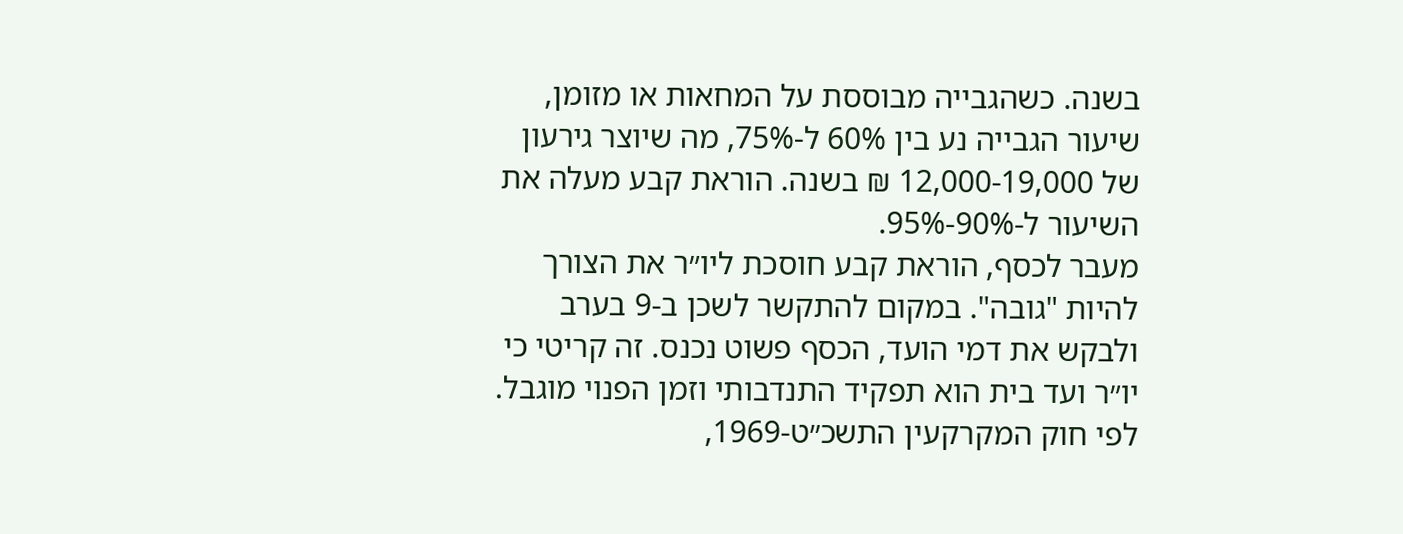בשנה. כשהגבייה מבוססת על המחאות או מזומן, שיעור הגבייה נע בין 60% ל-75%, מה שיוצר גירעון של 12,000-19,000 ₪ בשנה. הוראת קבע מעלה את השיעור ל-90%-95%.
מעבר לכסף, הוראת קבע חוסכת ליו״ר את הצורך להיות "גובה". במקום להתקשר לשכן ב-9 בערב ולבקש את דמי הועד, הכסף פשוט נכנס. זה קריטי כי יו״ר ועד בית הוא תפקיד התנדבותי וזמן הפנוי מוגבל.
לפי חוק המקרקעין התשכ״ט-1969,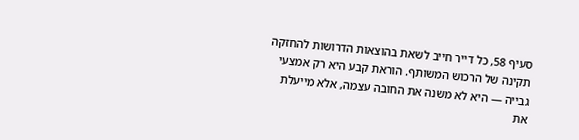סעיף 58, כל דייר חייב לשאת בהוצאות הדרושות להחזקה תקינה של הרכוש המשותף. הוראת קבע היא רק אמצעי גבייה — היא לא משנה את החובה עצמה, אלא מייעלת את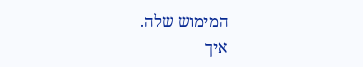המימוש שלה.
איך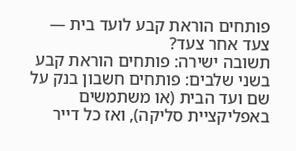פותחים הוראת קבע לועד בית — צעד אחר צעד?
תשובה ישירה: פותחים הוראת קבע בשני שלבים: פותחים חשבון בנק על שם ועד הבית (או משתמשים באפליקציית סליקה), ואז כל דייר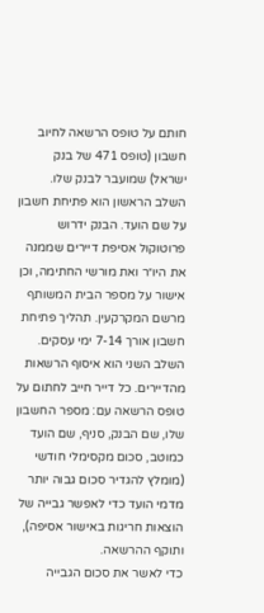חותם על טופס הרשאה לחיוב חשבון (טופס 471 של בנק ישראל) שמועבר לבנק שלו.
השלב הראשון הוא פתיחת חשבון על שם הועד. הבנק ידרוש פרוטוקול אסיפת דיירים שממנה את היו״ר ואת מורשי החתימה, וכן אישור על מספר הבית המשותף מרשם המקרקעין. תהליך פתיחת חשבון אורך 7-14 ימי עסקים.
השלב השני הוא איסוף הרשאות מהדיירים. כל דייר חייב לחתום על טופס הרשאה עם: מספר החשבון שלו, שם הבנק, סניף, שם הועד כמוטב, סכום מקסימלי חודשי (מומלץ להגדיר סכום גבוה יותר מדמי הועד כדי לאפשר גבייה של הוצאות חריגות באישור אסיפה), ותוקף ההרשאה.
כדי לאשר את סכום הגבייה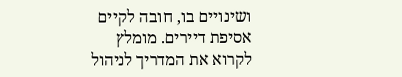ושינויים בו, חובה לקיים אסיפת דיירים. מומלץ לקרוא את המדריך לניהול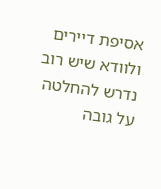אסיפת דיירים ולוודא שיש רוב נדרש להחלטה על גובה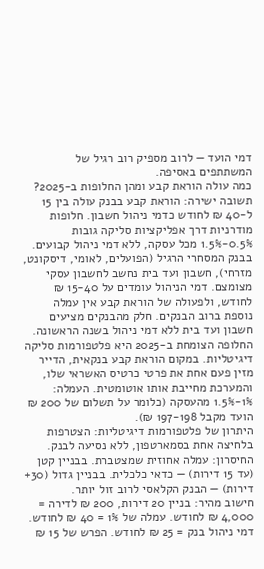דמי הועד — לרוב מספיק רוב רגיל של המשתתפים באסיפה.
כמה עולה הוראת קבע ומהן החלופות ב-2025?
תשובה ישירה: הוראת קבע בבנק עולה בין 15 ל-40 ₪ לחודש כדמי ניהול חשבון. חלופות מודרניות דרך אפליקציות סליקה גובות 0.5%-1.5% מכל עסקה, ללא דמי ניהול קבועים.
בבנק המסחרי הרגיל (הפועלים, לאומי, דיסקונט, מזרחי), חשבון ועד בית נחשב לחשבון עסקי מצומצם. דמי הניהול עומדים על 15-40 ₪ לחודש, ולפעולה של הוראת קבע אין עמלה נוספת ברוב הבנקים. חלק מהבנקים מציעים חשבון ועד בית ללא דמי ניהול בשנה הראשונה.
החלופה הצומחת ב-2025 היא פלטפורמות סליקה דיגיטליות. במקום הוראת קבע בנקאית, הדייר מזין פעם אחת את פרטי כרטיס האשראי שלו, והמערכת מחייבת אותו אוטומטית. העמלה: 1%-1.5% מהעסקה (כלומר על תשלום של 200 ₪ הועד מקבל 197-198 ₪).
היתרון של פלטפורמות דיגיטליות: הצטרפות בלחיצה אחת בסמארטפון, ללא נסיעה לבנק. החיסרון: עמלה אחוזית שמצטברת. בבניין קטן (עד 15 דירות) — כדאי כלכלית. בבניין גדול (30+ דירות) — הבנק הקלאסי לרוב זול יותר.
חישוב מהיר: בניין 20 דירות, 200 ₪ לדירה = 4,000 ₪ לחודש. עמלה של 1% = 40 ₪ לחודש. דמי ניהול בנק = 25 ₪ לחודש. הפרש של 15 ₪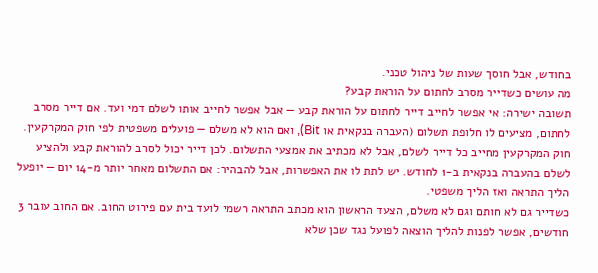בחודש, אבל חוסך שעות של ניהול טכני.
מה עושים כשדייר מסרב לחתום על הוראת קבע?
תשובה ישירה: אי אפשר לחייב דייר לחתום על הוראת קבע — אבל אפשר לחייב אותו לשלם דמי ועד. אם דייר מסרב לחתום, מציעים לו חלופת תשלום (העברה בנקאית או Bit), ואם הוא לא משלם — פועלים משפטית לפי חוק המקרקעין.
חוק המקרקעין מחייב כל דייר לשלם, אבל לא מכתיב את אמצעי התשלום. לכן דייר יכול לסרב להוראת קבע ולהציע לשלם בהעברה בנקאית ב-1 לחודש. יש לתת לו את האפשרות, אבל להבהיר: אם התשלום מאחר יותר מ-14 יום — יופעל הליך התראה ואז הליך משפטי.
כשדייר גם לא חותם וגם לא משלם, הצעד הראשון הוא מכתב התראה רשמי לועד בית עם פירוט החוב. אם החוב עובר 3 חודשים, אפשר לפנות להליך הוצאה לפועל נגד שכן שלא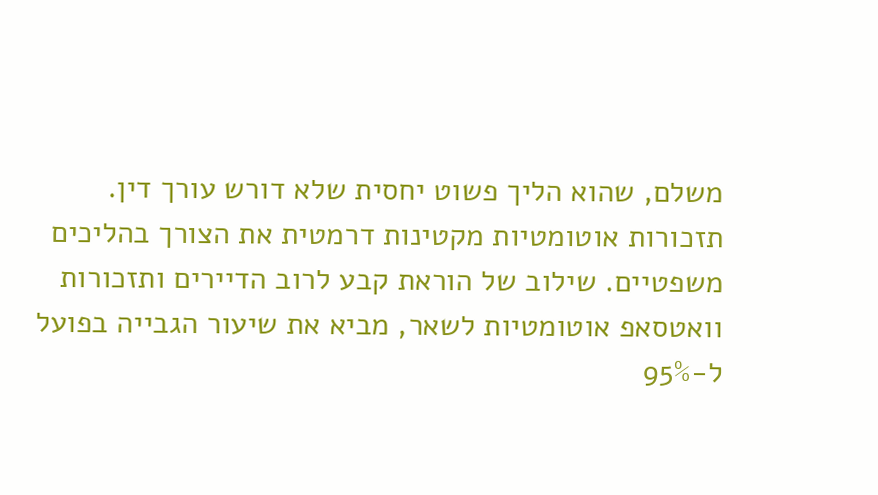משלם, שהוא הליך פשוט יחסית שלא דורש עורך דין.
תזכורות אוטומטיות מקטינות דרמטית את הצורך בהליכים משפטיים. שילוב של הוראת קבע לרוב הדיירים ותזכורות וואטסאפ אוטומטיות לשאר, מביא את שיעור הגבייה בפועל ל-95%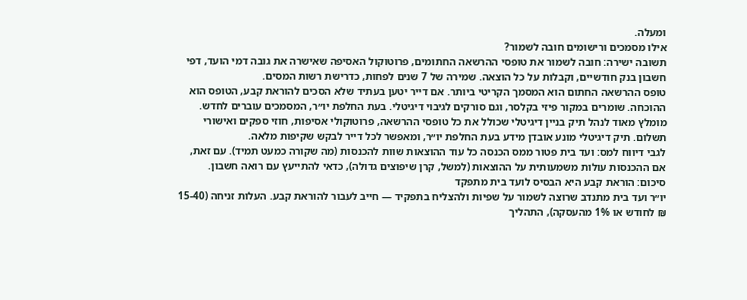ומעלה.
אילו מסמכים ורישומים חובה לשמור?
תשובה ישירה: חובה לשמור את טופסי ההרשאה החתומים, פרוטוקול האסיפה שאישרה את גובה דמי הועד, דפי חשבון בנק חודשיים, וקבלות על כל הוצאה. שמירה של 7 שנים לפחות, כדרישת רשות המסים.
טופס ההרשאה החתום הוא המסמך הקריטי ביותר. אם דייר יטען בעתיד שלא הסכים להוראת קבע, הטופס הוא ההוכחה. שומרים במקור פיזי בקלסר, וגם סורקים לגיבוי דיגיטלי. בעת החלפת יו״ר, המסמכים עוברים לחדש.
מומלץ מאוד לנהל תיק בניין דיגיטלי שכולל את כל טופסי ההרשאה, פרוטוקולי אסיפות, חוזי ספקים ואישורי תשלום. תיק דיגיטלי מונע אובדן מידע בעת החלפת יו״ר, ומאפשר לכל דייר לבקש שקיפות מלאה.
לגבי דיווח למס: ועד בית פטור ממס הכנסה כל עוד ההוצאות שוות להכנסות (מה שקורה כמעט תמיד). עם זאת, אם ההכנסות עולות משמעותית על ההוצאות (למשל, קרן שיפוצים גדולה), כדאי להתייעץ עם רואה חשבון.
סיכום: הוראת קבע היא הבסיס לועד בית מתפקד
יו״ר ועד בית מתנדב שרוצה לשמור על שפיות ולהצליח בתפקיד — חייב לעבור להוראת קבע. העלות זניחה (15-40 ₪ לחודש או 1% מהעסקה), התהליך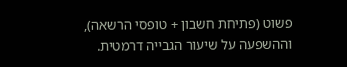פשוט (פתיחת חשבון + טופסי הרשאה), וההשפעה על שיעור הגבייה דרמטית.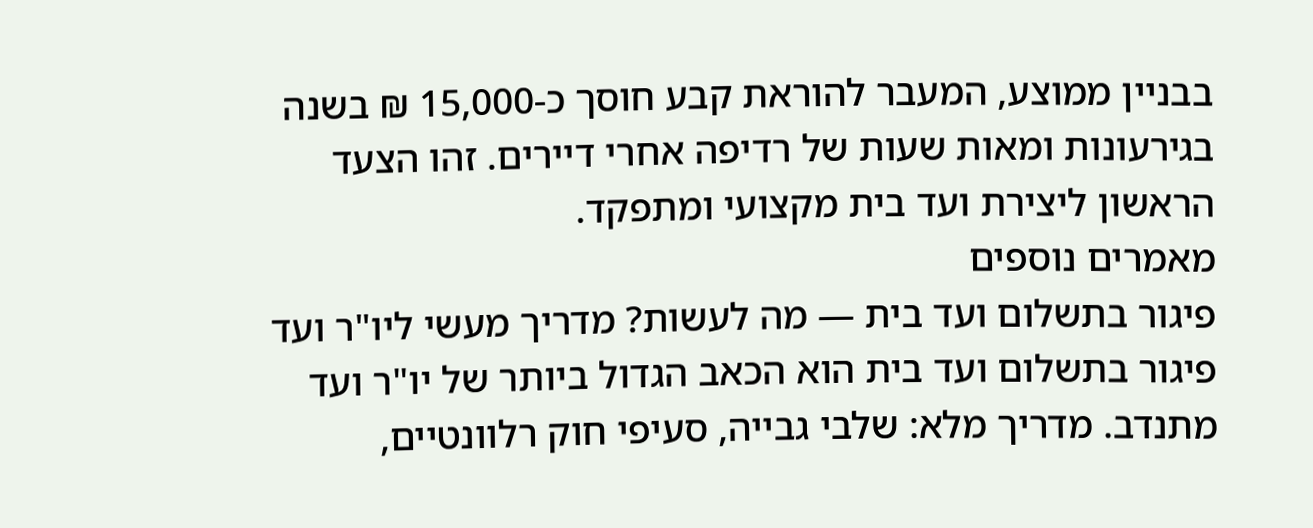בבניין ממוצע, המעבר להוראת קבע חוסך כ-15,000 ₪ בשנה בגירעונות ומאות שעות של רדיפה אחרי דיירים. זהו הצעד הראשון ליצירת ועד בית מקצועי ומתפקד.
מאמרים נוספים
פיגור בתשלום ועד בית — מה לעשות? מדריך מעשי ליו"ר ועד
פיגור בתשלום ועד בית הוא הכאב הגדול ביותר של יו"ר ועד מתנדב. מדריך מלא: שלבי גבייה, סעיפי חוק רלוונטיים,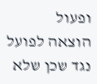ופעול
הוצאה לפועל נגד שכן שלא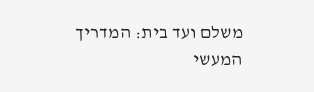משלם ועד בית: המדריך המעשי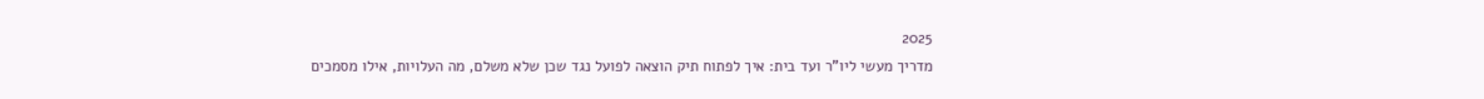2025
מדריך מעשי ליו"ר ועד בית: איך לפתוח תיק הוצאה לפועל נגד שכן שלא משלם, מה העלויות, אילו מסמכים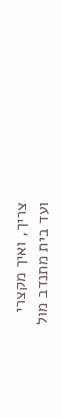צריך, ואיך מקצרי
ועד בית מתנדב מול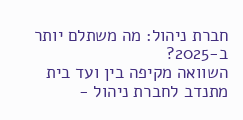חברת ניהול: מה משתלם יותר ב-2025?
השוואה מקיפה בין ועד בית מתנדב לחברת ניהול -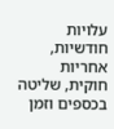עלויות חודשיות, אחריות חוקית, שליטה בכספים וזמן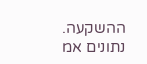ההשקעה. נתונים אמ